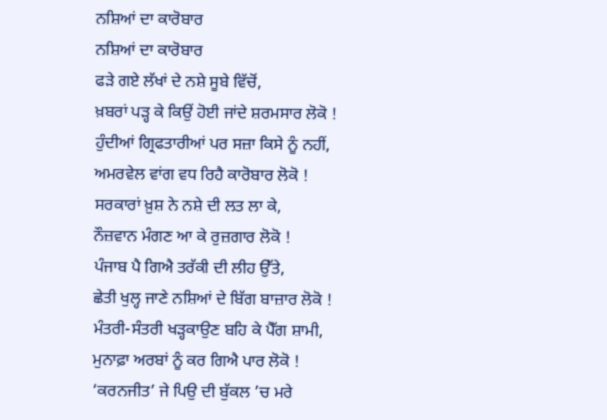ਨਸ਼ਿਆਂ ਦਾ ਕਾਰੋਬਾਰ
ਨਸ਼ਿਆਂ ਦਾ ਕਾਰੋਬਾਰ
ਫੜੇ ਗਏ ਲੱਖਾਂ ਦੇ ਨਸ਼ੇ ਸੂਬੇ ਵਿੱਚੋਂ,
ਖ਼ਬਰਾਂ ਪੜ੍ਹ ਕੇ ਕਿਉਂ ਹੋਈ ਜਾਂਦੇ ਸ਼ਰਮਸਾਰ ਲੋਕੋ !
ਹੁੰਦੀਆਂ ਗ੍ਰਿਫਤਾਰੀਆਂ ਪਰ ਸਜ਼ਾ ਕਿਸੇ ਨੂੰ ਨਹੀਂ,
ਅਮਰਵੇਲ ਵਾਂਗ ਵਧ ਰਿਹੈ ਕਾਰੋਬਾਰ ਲੋਕੋ !
ਸਰਕਾਰਾਂ ਖ਼ੁਸ਼ ਨੇ ਨਸ਼ੇ ਦੀ ਲਤ ਲਾ ਕੇ,
ਨੌਜ਼ਵਾਨ ਮੰਗਣ ਆ ਕੇ ਰੁਜ਼ਗਾਰ ਲੋਕੋ !
ਪੰਜਾਬ ਪੈ ਗਿਐ ਤਰੱਕੀ ਦੀ ਲੀਹ ਉੱਤੇ,
ਛੇਤੀ ਖੁਲ੍ਹ ਜਾਣੇ ਨਸ਼ਿਆਂ ਦੇ ਬਿੱਗ ਬਾਜ਼ਾਰ ਲੋਕੋ !
ਮੰਤਰੀ-ਸੰਤਰੀ ਖੜ੍ਹਕਾਉਣ ਬਹਿ ਕੇ ਪੈੱਗ ਸ਼ਾਮੀ,
ਮੁਨਾਫ਼ਾ ਅਰਬਾਂ ਨੂੰ ਕਰ ਗਿਐ ਪਾਰ ਲੋਕੋ !
‘ਕਰਨਜੀਤ’ ਜੇ ਪਿਉ ਦੀ ਬੁੱਕਲ ’ਚ ਮਰੇ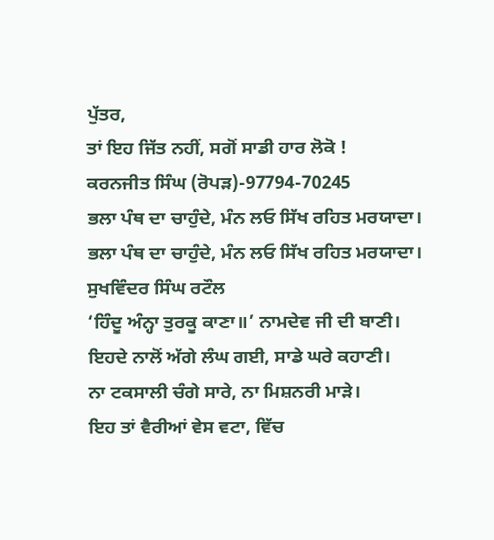ਪੁੱਤਰ,
ਤਾਂ ਇਹ ਜਿੱਤ ਨਹੀਂ, ਸਗੋਂ ਸਾਡੀ ਹਾਰ ਲੋਕੋ !
ਕਰਨਜੀਤ ਸਿੰਘ (ਰੋਪੜ)-97794-70245
ਭਲਾ ਪੰਥ ਦਾ ਚਾਹੁੰਦੇ, ਮੰਨ ਲਓ ਸਿੱਖ ਰਹਿਤ ਮਰਯਾਦਾ।
ਭਲਾ ਪੰਥ ਦਾ ਚਾਹੁੰਦੇ, ਮੰਨ ਲਓ ਸਿੱਖ ਰਹਿਤ ਮਰਯਾਦਾ।
ਸੁਖਵਿੰਦਰ ਸਿੰਘ ਰਟੌਲ
‘ਹਿੰਦੂ ਅੰਨ੍ਹਾ ਤੁਰਕੂ ਕਾਣਾ॥’ ਨਾਮਦੇਵ ਜੀ ਦੀ ਬਾਣੀ।
ਇਹਦੇ ਨਾਲੋਂ ਅੱਗੇ ਲੰਘ ਗਈ, ਸਾਡੇ ਘਰੇ ਕਹਾਣੀ।
ਨਾ ਟਕਸਾਲੀ ਚੰਗੇ ਸਾਰੇ, ਨਾ ਮਿਸ਼ਨਰੀ ਮਾੜੇ।
ਇਹ ਤਾਂ ਵੈਰੀਆਂ ਵੇਸ ਵਟਾ, ਵਿੱਚ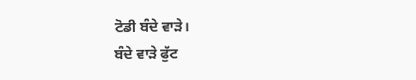ਟੋਡੀ ਬੰਦੇ ਵਾੜੇ।
ਬੰਦੇ ਵਾੜੇ ਫੁੱਟ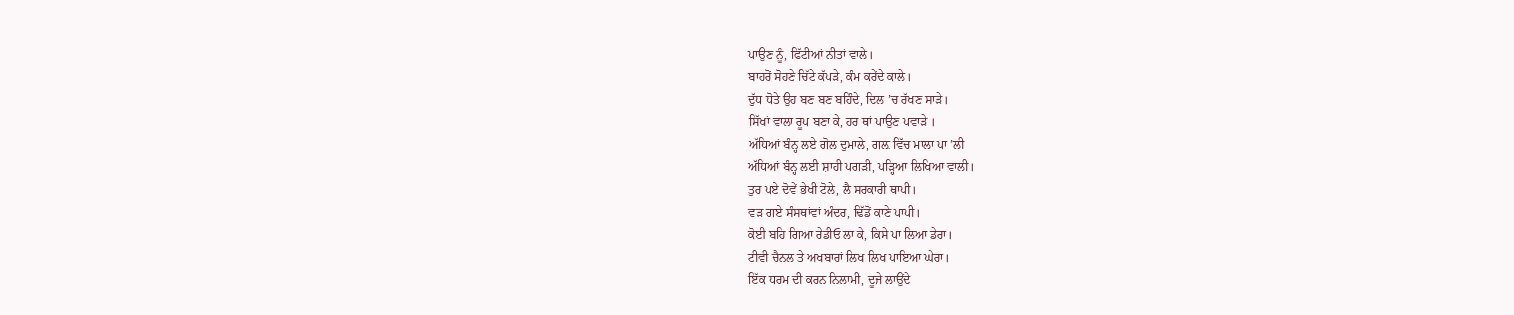ਪਾਉਣ ਨੂੰ, ਫਿੱਟੀਆਂ ਨੀਤਾਂ ਵਾਲੇ।
ਬਾਹਰੋਂ ਸੋਹਣੇ ਚਿੱਟੇ ਕੱਪੜੇ, ਕੰਮ ਕਰੇਂਦੇ ਕਾਲੇ।
ਦੁੱਧ ਧੋਤੇ ਉਹ ਬਣ ਬਣ ਬਹਿੰਦੇ, ਦਿਲ ’ਚ ਰੱਖਣ ਸਾੜੇ।
ਸਿੱਖਾਂ ਵਾਲਾ ਰੂਪ ਬਣਾ ਕੇ, ਹਰ ਥਾਂ ਪਾਉਣ ਪਵਾੜੇ ।
ਅੱਧਿਆਂ ਬੰਨ੍ਹ ਲਏ ਗੋਲ ਦੁਮਾਲੇ, ਗਲ਼ ਵਿੱਚ ਮਾਲਾ ਪਾ ’ਲੀ
ਅੱਧਿਆਂ ਬੰਨ੍ਹ ਲਈ ਸ਼ਾਹੀ ਪਗੜੀ, ਪੜ੍ਹਿਆ ਲਿਖਿਆ ਵਾਲੀ।
ਤੁਰ ਪਏ ਦੋਵੇਂ ਭੇਖੀ ਟੋਲੇ, ਲੈ ਸਰਕਾਰੀ ਥਾਪੀ।
ਵੜ ਗਏ ਸੰਸਥਾਂਵਾਂ ਅੰਦਰ, ਢਿੱਡੋਂ ਕਾਣੇ ਪਾਪੀ।
ਕੋਈ ਬਹਿ ਗਿਆ ਰੇਡੀਓ ਲਾ ਕੇ, ਕਿਸੇ ਪਾ ਲਿਆ ਡੇਰਾ।
ਟੀਵੀ ਚੈਨਲ ਤੇ ਅਖਬਾਰਾਂ ਲਿਖ ਲਿਖ ਪਾਇਆ ਘੇਰਾ।
ਇੱਕ ਧਰਮ ਦੀ ਕਰਨ ਨਿਲਾਮੀ, ਦੂਜੇ ਲਾਉਂਦੇ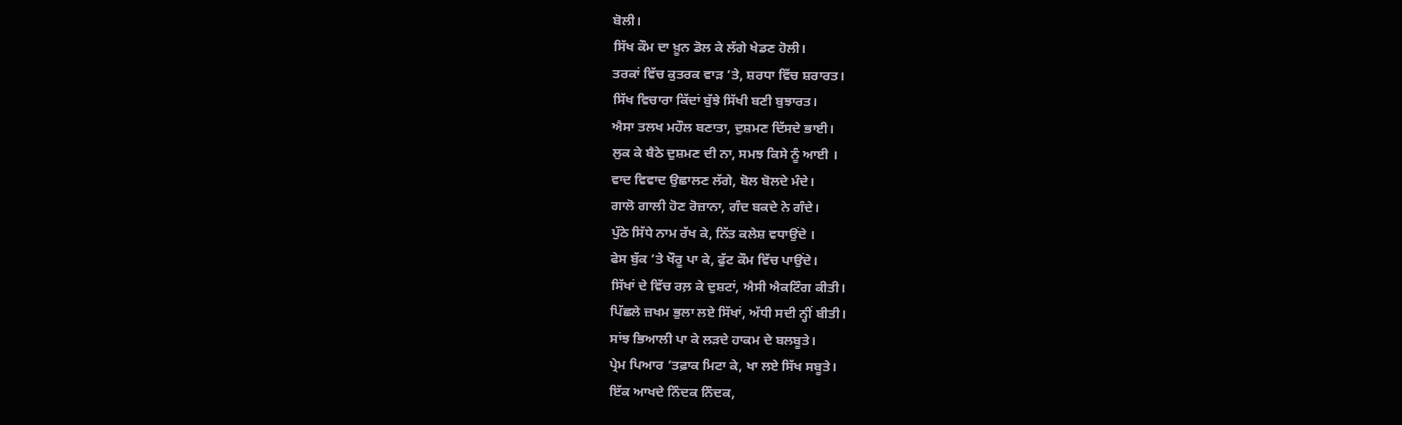ਬੋਲੀ।
ਸਿੱਖ ਕੌਮ ਦਾ ਖ਼ੂਨ ਡੋਲ ਕੇ ਲੱਗੇ ਖੇਡਣ ਹੋਲੀ।
ਤਰਕਾਂ ਵਿੱਚ ਕੁਤਰਕ ਵਾੜ ’ਤੇ, ਸ਼ਰਧਾ ਵਿੱਚ ਸ਼ਰਾਰਤ।
ਸਿੱਖ ਵਿਚਾਰਾ ਕਿੱਦਾਂ ਬੁੱਝੇ ਸਿੱਖੀ ਬਣੀ ਬੁਝਾਰਤ।
ਐਸਾ ਤਲਖ ਮਹੌਲ ਬਣਾਤਾ, ਦੁਸ਼ਮਣ ਦਿੱਸਦੇ ਭਾਈ।
ਲੁਕ ਕੇ ਬੈਠੇ ਦੁਸ਼ਮਣ ਦੀ ਨਾ, ਸਮਝ ਕਿਸੇ ਨੂੰ ਆਈ ।
ਵਾਦ ਵਿਵਾਦ ਉਛਾਲਣ ਲੱਗੇ, ਬੋਲ ਬੋਲਦੇ ਮੰਦੇ।
ਗਾਲੋ ਗਾਲੀ ਹੋਣ ਰੋਜ਼ਾਨਾ, ਗੰਦ ਬਕਦੇ ਨੇ ਗੰਦੇ।
ਪੁੱਠੇ ਸਿੱਧੇ ਨਾਮ ਰੱਖ ਕੇ, ਨਿੱਤ ਕਲੇਸ਼ ਵਧਾਉਂਦੇ ।
ਫੇਸ ਬੁੱਕ ’ਤੇ ਖੌਰੂ ਪਾ ਕੇ, ਫੁੱਟ ਕੌਮ ਵਿੱਚ ਪਾਉਂਦੇ।
ਸਿੱਖਾਂ ਦੇ ਵਿੱਚ ਰਲ਼ ਕੇ ਦੁਸ਼ਟਾਂ, ਐਸੀ ਐਕਟਿੰਗ ਕੀਤੀ।
ਪਿੱਛਲੇ ਜ਼ਖਮ ਭੁਲਾ ਲਏ ਸਿੱਖਾਂ, ਅੱਧੀ ਸਦੀ ਨ੍ਹੀਂ ਬੀਤੀ।
ਸਾਂਝ ਭਿਆਲੀ ਪਾ ਕੇ ਲੜਦੇ ਹਾਕਮ ਦੇ ਬਲਬੂਤੇ।
ਪ੍ਰੇਮ ਪਿਆਰ ’ਤਫ਼ਾਕ ਮਿਟਾ ਕੇ, ਖਾ ਲਏ ਸਿੱਖ ਸਬੂਤੇ।
ਇੱਕ ਆਖਦੇ ਨਿੰਦਕ ਨਿੰਦਕ,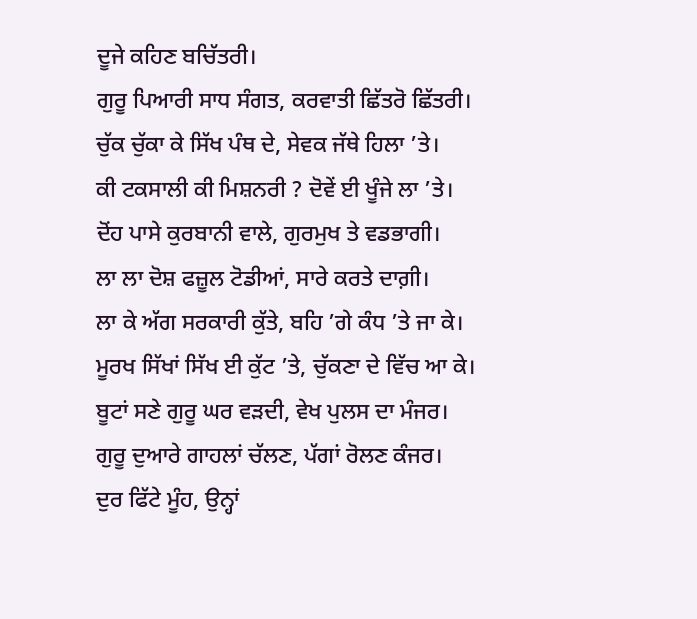ਦੂਜੇ ਕਹਿਣ ਬਚਿੱਤਰੀ।
ਗੁਰੂ ਪਿਆਰੀ ਸਾਧ ਸੰਗਤ, ਕਰਵਾਤੀ ਛਿੱਤਰੋ ਛਿੱਤਰੀ।
ਚੁੱਕ ਚੁੱਕਾ ਕੇ ਸਿੱਖ ਪੰਥ ਦੇ, ਸੇਵਕ ਜੱਥੇ ਹਿਲਾ ’ਤੇ।
ਕੀ ਟਕਸਾਲੀ ਕੀ ਮਿਸ਼ਨਰੀ ? ਦੋਵੇਂ ਈ ਖੂੰਜੇ ਲਾ ’ਤੇ।
ਦੋਂਹ ਪਾਸੇ ਕੁਰਬਾਨੀ ਵਾਲੇ, ਗੁਰਮੁਖ ਤੇ ਵਡਭਾਗੀ।
ਲਾ ਲਾ ਦੋਸ਼ ਫਜ਼ੂਲ ਟੋਡੀਆਂ, ਸਾਰੇ ਕਰਤੇ ਦਾਗ਼ੀ।
ਲਾ ਕੇ ਅੱਗ ਸਰਕਾਰੀ ਕੁੱਤੇ, ਬਹਿ ’ਗੇ ਕੰਧ ’ਤੇ ਜਾ ਕੇ।
ਮੂਰਖ ਸਿੱਖਾਂ ਸਿੱਖ ਈ ਕੁੱਟ ’ਤੇ, ਚੁੱਕਣਾ ਦੇ ਵਿੱਚ ਆ ਕੇ।
ਬੂਟਾਂ ਸਣੇ ਗੁਰੂ ਘਰ ਵੜਦੀ, ਵੇਖ ਪੁਲਸ ਦਾ ਮੰਜਰ।
ਗੁਰੂ ਦੁਆਰੇ ਗਾਹਲਾਂ ਚੱਲਣ, ਪੱਗਾਂ ਰੋਲਣ ਕੰਜਰ।
ਦੁਰ ਫਿੱਟੇ ਮੂੰਹ, ਉਨ੍ਹਾਂ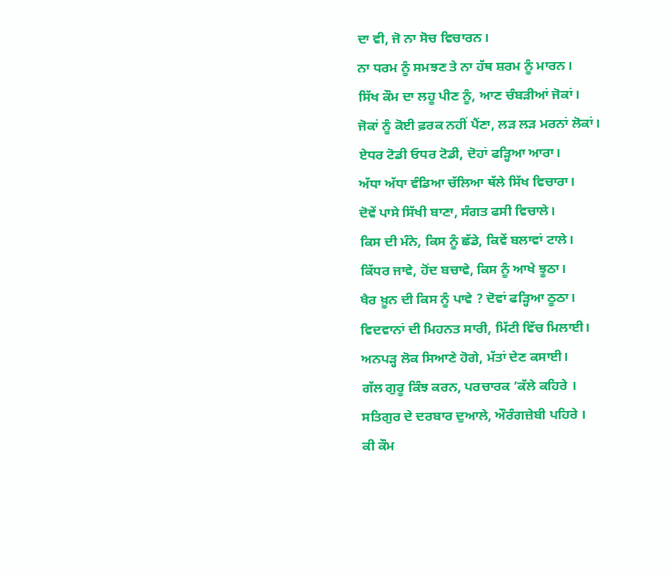ਦਾ ਵੀ, ਜੋ ਨਾ ਸੋਚ ਵਿਚਾਰਨ।
ਨਾ ਧਰਮ ਨੂੰ ਸਮਝਣ ਤੇ ਨਾ ਹੱਥ ਸ਼ਰਮ ਨੂੰ ਮਾਰਨ।
ਸਿੱਖ ਕੌਮ ਦਾ ਲਹੂ ਪੀਣ ਨੂੰ, ਆਣ ਚੰਬੜੀਆਂ ਜੋਕਾਂ।
ਜੋਕਾਂ ਨੂੰ ਕੋਈ ਫ਼ਰਕ ਨਹੀਂ ਪੈਂਣਾ, ਲੜ ਲੜ ਮਰਨਾਂ ਲੋਕਾਂ।
ਏਧਰ ਟੋਡੀ ਓਧਰ ਟੋਡੀ, ਦੋਹਾਂ ਫੜ੍ਹਿਆ ਆਰਾ।
ਅੱਧਾ ਅੱਧਾ ਵੰਡਿਆ ਚੱਲਿਆ ਥੱਲੇ ਸਿੱਖ ਵਿਚਾਰਾ।
ਦੋਵੇਂ ਪਾਸੇ ਸਿੱਖੀ ਬਾਣਾ, ਸੰਗਤ ਫਸੀ ਵਿਚਾਲੇ।
ਕਿਸ ਦੀ ਮੰਨੇ, ਕਿਸ ਨੂੰ ਛੱਡੇ, ਕਿਵੇਂ ਬਲਾਵਾਂ ਟਾਲੇ।
ਕਿੱਧਰ ਜਾਵੇ, ਹੋਂਦ ਬਚਾਵੇ, ਕਿਸ ਨੂੰ ਆਖੇ ਝੂਠਾ।
ਖੈਰ ਖ਼ੂਨ ਦੀ ਕਿਸ ਨੂੰ ਪਾਵੇ ? ਦੋਵਾਂ ਫੜ੍ਹਿਆ ਠੂਠਾ।
ਵਿਦਵਾਨਾਂ ਦੀ ਮਿਹਨਤ ਸਾਰੀ, ਮਿੱਟੀ ਵਿੱਚ ਮਿਲਾਈ।
ਅਨਪੜ੍ਹ ਲੋਕ ਸਿਆਣੇ ਹੋਗੇ, ਮੱਤਾਂ ਦੇਣ ਕਸਾਈ।
ਗੱਲ ਗੁਰੂ ਕਿੰਝ ਕਰਨ, ਪਰਚਾਰਕ ’ਕੱਲੇ ਕਹਿਰੇ ।
ਸਤਿਗੁਰ ਦੇ ਦਰਬਾਰ ਦੁਆਲੇ, ਔਰੰਗਜ਼ੇਬੀ ਪਹਿਰੇ ।
ਕੀ ਕੌਮ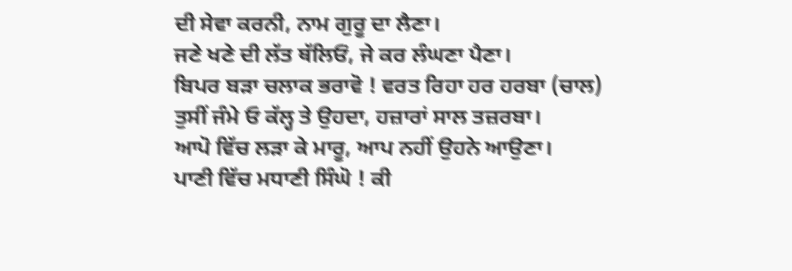ਦੀ ਸੇਵਾ ਕਰਨੀ, ਨਾਮ ਗੁਰੂ ਦਾ ਲੈਣਾ।
ਜਣੇ ਖਣੇ ਦੀ ਲੱਤ ਥੱਲਿਓਂ, ਜੇ ਕਰ ਲੰਘਣਾ ਪੈਣਾ।
ਬਿਪਰ ਬੜਾ ਚਲਾਕ ਭਰਾਵੋ ! ਵਰਤ ਰਿਹਾ ਹਰ ਹਰਬਾ (ਚਾਲ)
ਤੁਸੀਂ ਜੰਮੇ ਓ ਕੱਲ੍ਹ ਤੇ ਉਹਦਾ, ਹਜ਼ਾਰਾਂ ਸਾਲ ਤਜ਼ਰਬਾ।
ਆਪੋ ਵਿੱਚ ਲੜਾ ਕੇ ਮਾਰੂ, ਆਪ ਨਹੀਂ ਉਹਨੇ ਆਉਣਾ।
ਪਾਣੀ ਵਿੱਚ ਮਧਾਣੀ ਸਿੰਘੋ ! ਕੀ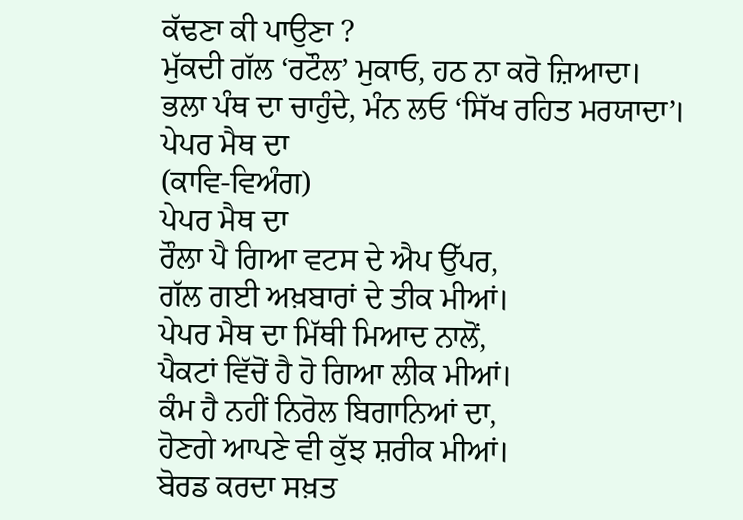ਕੱਢਣਾ ਕੀ ਪਾਉਣਾ ?
ਮੁੱਕਦੀ ਗੱਲ ‘ਰਟੌਲ’ ਮੁਕਾਓ, ਹਠ ਨਾ ਕਰੋ ਜ਼ਿਆਦਾ।
ਭਲਾ ਪੰਥ ਦਾ ਚਾਹੁੰਦੇ, ਮੰਨ ਲਓ ‘ਸਿੱਖ ਰਹਿਤ ਮਰਯਾਦਾ’।
ਪੇਪਰ ਮੈਥ ਦਾ
(ਕਾਵਿ-ਵਿਅੰਗ)
ਪੇਪਰ ਮੈਥ ਦਾ
ਰੌਲਾ ਪੈ ਗਿਆ ਵਟਸ ਦੇ ਐਪ ਉੱਪਰ,
ਗੱਲ ਗਈ ਅਖ਼ਬਾਰਾਂ ਦੇ ਤੀਕ ਮੀਆਂ।
ਪੇਪਰ ਮੈਥ ਦਾ ਮਿੱਥੀ ਮਿਆਦ ਨਾਲੋਂ,
ਪੈਕਟਾਂ ਵਿੱਚੋਂ ਹੈ ਹੋ ਗਿਆ ਲੀਕ ਮੀਆਂ।
ਕੰਮ ਹੈ ਨਹੀਂ ਨਿਰੋਲ ਬਿਗਾਨਿਆਂ ਦਾ,
ਹੋਣਗੇ ਆਪਣੇ ਵੀ ਕੁੱਝ ਸ਼ਰੀਕ ਮੀਆਂ।
ਬੋਰਡ ਕਰਦਾ ਸਖ਼ਤ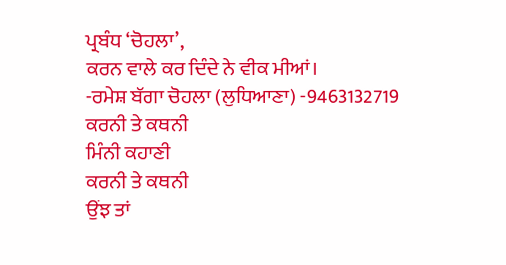ਪ੍ਰਬੰਧ ‘ਚੋਹਲਾ’,
ਕਰਨ ਵਾਲੇ ਕਰ ਦਿੰਦੇ ਨੇ ਵੀਕ ਮੀਆਂ।
-ਰਮੇਸ਼ ਬੱਗਾ ਚੋਹਲਾ (ਲੁਧਿਆਣਾ) -9463132719
ਕਰਨੀ ਤੇ ਕਥਨੀ
ਮਿੰਨੀ ਕਹਾਣੀ
ਕਰਨੀ ਤੇ ਕਥਨੀ
ਉਂਝ ਤਾਂ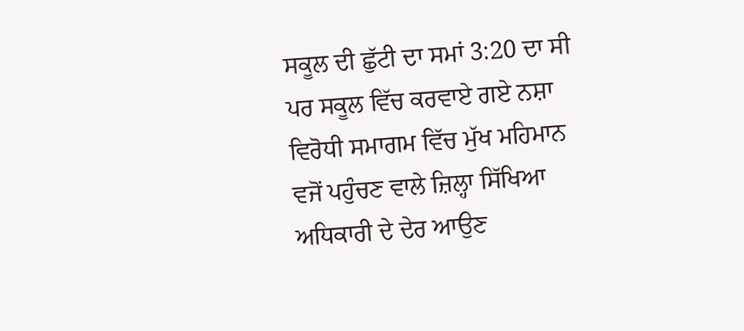ਸਕੂਲ ਦੀ ਛੁੱਟੀ ਦਾ ਸਮਾਂ 3:20 ਦਾ ਸੀ ਪਰ ਸਕੂਲ ਵਿੱਚ ਕਰਵਾਏ ਗਏ ਨਸ਼ਾ ਵਿਰੋਧੀ ਸਮਾਗਮ ਵਿੱਚ ਮੁੱਖ ਮਹਿਮਾਨ ਵਜੋਂ ਪਹੁੰਚਣ ਵਾਲੇ ਜ਼ਿਲ੍ਹਾ ਸਿੱਖਿਆ ਅਧਿਕਾਰੀ ਦੇ ਦੇਰ ਆਉਣ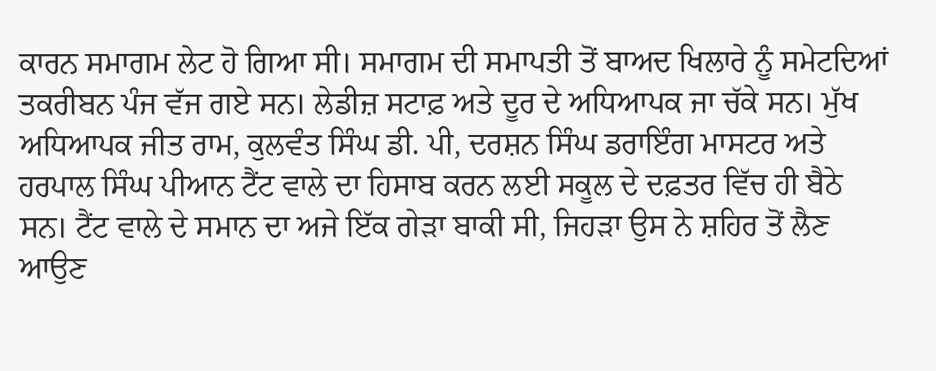ਕਾਰਨ ਸਮਾਗਮ ਲੇਟ ਹੋ ਗਿਆ ਸੀ। ਸਮਾਗਮ ਦੀ ਸਮਾਪਤੀ ਤੋਂ ਬਾਅਦ ਖਿਲਾਰੇ ਨੂੰ ਸਮੇਟਦਿਆਂ ਤਕਰੀਬਨ ਪੰਜ ਵੱਜ ਗਏ ਸਨ। ਲੇਡੀਜ਼ ਸਟਾਫ਼ ਅਤੇ ਦੂਰ ਦੇ ਅਧਿਆਪਕ ਜਾ ਚੱਕੇ ਸਨ। ਮੁੱਖ ਅਧਿਆਪਕ ਜੀਤ ਰਾਮ, ਕੁਲਵੰਤ ਸਿੰਘ ਡੀ. ਪੀ, ਦਰਸ਼ਨ ਸਿੰਘ ਡਰਾਇੰਗ ਮਾਸਟਰ ਅਤੇ ਹਰਪਾਲ ਸਿੰਘ ਪੀਆਨ ਟੈਂਟ ਵਾਲੇ ਦਾ ਹਿਸਾਬ ਕਰਨ ਲਈ ਸਕੂਲ ਦੇ ਦਫ਼ਤਰ ਵਿੱਚ ਹੀ ਬੈਠੇ ਸਨ। ਟੈਂਟ ਵਾਲੇ ਦੇ ਸਮਾਨ ਦਾ ਅਜੇ ਇੱਕ ਗੇੜਾ ਬਾਕੀ ਸੀ, ਜਿਹੜਾ ਉਸ ਨੇ ਸ਼ਹਿਰ ਤੋਂ ਲੈਣ ਆਉਣ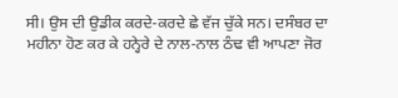ਸੀ। ਉਸ ਦੀ ਉਡੀਕ ਕਰਦੇ-ਕਰਦੇ ਛੇ ਵੱਜ ਚੁੱਕੇ ਸਨ। ਦਸੰਬਰ ਦਾ ਮਹੀਨਾ ਹੋਣ ਕਰ ਕੇ ਹਨ੍ਹੇਰੇ ਦੇ ਨਾਲ-ਨਾਲ ਠੰਢ ਵੀ ਆਪਣਾ ਜੋਰ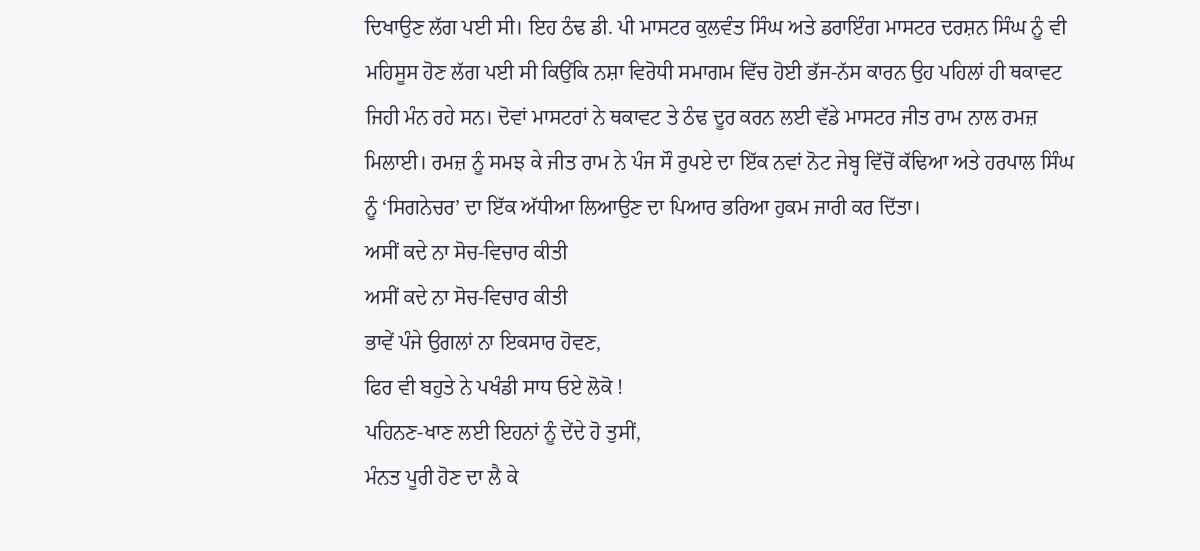ਦਿਖਾਉਣ ਲੱਗ ਪਈ ਸੀ। ਇਹ ਠੰਢ ਡੀ. ਪੀ ਮਾਸਟਰ ਕੁਲਵੰਤ ਸਿੰਘ ਅਤੇ ਡਰਾਇੰਗ ਮਾਸਟਰ ਦਰਸ਼ਨ ਸਿੰਘ ਨੂੰ ਵੀ ਮਹਿਸੂਸ ਹੋਣ ਲੱਗ ਪਈ ਸੀ ਕਿਉਂਕਿ ਨਸ਼ਾ ਵਿਰੋਧੀ ਸਮਾਗਮ ਵਿੱਚ ਹੋਈ ਭੱਜ-ਨੱਸ ਕਾਰਨ ਉਹ ਪਹਿਲਾਂ ਹੀ ਥਕਾਵਟ ਜਿਹੀ ਮੰਨ ਰਹੇ ਸਨ। ਦੋਵਾਂ ਮਾਸਟਰਾਂ ਨੇ ਥਕਾਵਟ ਤੇ ਠੰਢ ਦੂਰ ਕਰਨ ਲਈ ਵੱਡੇ ਮਾਸਟਰ ਜੀਤ ਰਾਮ ਨਾਲ ਰਮਜ਼ ਮਿਲਾਈ। ਰਮਜ਼ ਨੂੰ ਸਮਝ ਕੇ ਜੀਤ ਰਾਮ ਨੇ ਪੰਜ ਸੌ ਰੁਪਏ ਦਾ ਇੱਕ ਨਵਾਂ ਨੋਟ ਜੇਬ੍ਹ ਵਿੱਚੋਂ ਕੱਢਿਆ ਅਤੇ ਹਰਪਾਲ ਸਿੰਘ ਨੂੰ ‘ਸਿਗਨੇਚਰ’ ਦਾ ਇੱਕ ਅੱਧੀਆ ਲਿਆਉਣ ਦਾ ਪਿਆਰ ਭਰਿਆ ਹੁਕਮ ਜਾਰੀ ਕਰ ਦਿੱਤਾ।
ਅਸੀਂ ਕਦੇ ਨਾ ਸੋਚ-ਵਿਚਾਰ ਕੀਤੀ
ਅਸੀਂ ਕਦੇ ਨਾ ਸੋਚ-ਵਿਚਾਰ ਕੀਤੀ
ਭਾਵੇਂ ਪੰਜੇ ਉਗਲਾਂ ਨਾ ਇਕਸਾਰ ਹੋਵਣ,
ਫਿਰ ਵੀ ਬਹੁਤੇ ਨੇ ਪਖੰਡੀ ਸਾਧ ਓਏ ਲੋਕੋ !
ਪਹਿਨਣ-ਖਾਣ ਲਈ ਇਹਨਾਂ ਨੂੰ ਦੇਂਦੇ ਹੋ ਤੁਸੀਂ,
ਮੰਨਤ ਪੂਰੀ ਹੋਣ ਦਾ ਲੈ ਕੇ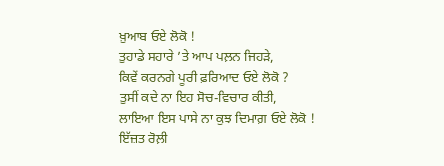ਖ਼ੁਆਬ ਓਏ ਲੋਕੋ !
ਤੁਹਾਡੇ ਸਹਾਰੇ ’ਤੇ ਆਪ ਪਲ਼ਨ ਜਿਹੜੇ,
ਕਿਵੇਂ ਕਰਨਗੇ ਪੂਰੀ ਫ਼ਰਿਆਦ ਓਏ ਲੋਕੋ ?
ਤੁਸੀਂ ਕਦੇ ਨਾ ਇਹ ਸੋਚ-ਵਿਚਾਰ ਕੀਤੀ,
ਲਾਇਆ ਇਸ ਪਾਸੇ ਨਾ ਕੁਝ ਦਿਮਾਗ਼ ਓਏ ਲੋਕੋ !
ਇੱਜ਼ਤ ਰੋਲ਼ੀ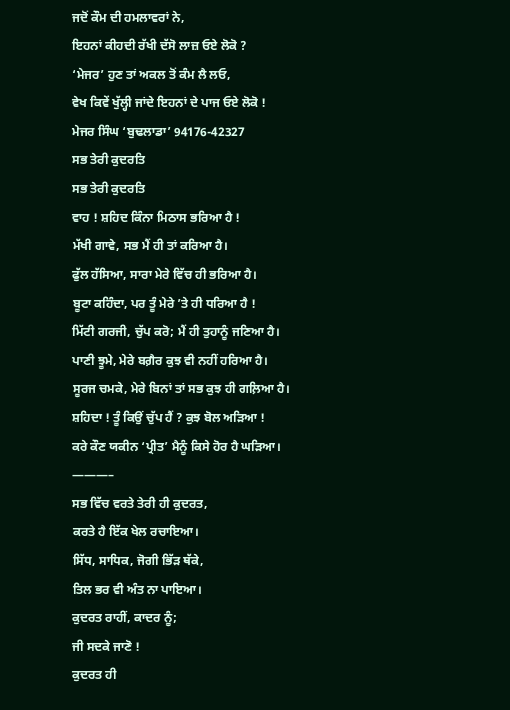ਜਦੋਂ ਕੌਮ ਦੀ ਹਮਲਾਵਰਾਂ ਨੇ,
ਇਹਨਾਂ ਕੀਹਦੀ ਰੱਖੀ ਦੱਸੋ ਲਾਜ਼ ਓਏ ਲੋਕੋ ?
‘ਮੇਜਰ’ ਹੁਣ ਤਾਂ ਅਕਲ ਤੋਂ ਕੰਮ ਲੈ ਲਓ,
ਵੇਖ ਕਿਵੇਂ ਖੁੱਲ੍ਹੀ ਜਾਂਦੇ ਇਹਨਾਂ ਦੇ ਪਾਜ ਓਏ ਲੋਕੋ !
ਮੇਜਰ ਸਿੰਘ ‘ਬੁਢਲਾਡਾ’ 94176-42327
ਸਭ ਤੇਰੀ ਕੁਦਰਤਿ
ਸਭ ਤੇਰੀ ਕੁਦਰਤਿ
ਵਾਹ ! ਸ਼ਹਿਦ ਕਿੰਨਾ ਮਿਠਾਸ ਭਰਿਆ ਹੈ !
ਮੱਖੀ ਗਾਵੇ, ਸਭ ਮੈਂ ਹੀ ਤਾਂ ਕਰਿਆ ਹੈ।
ਫੁੱਲ ਹੱਸਿਆ, ਸਾਰਾ ਮੇਰੇ ਵਿੱਚ ਹੀ ਭਰਿਆ ਹੈ।
ਬੂਟਾ ਕਹਿੰਦਾ, ਪਰ ਤੂੰ ਮੇਰੇ ’ਤੇ ਹੀ ਧਰਿਆ ਹੈ !
ਮਿੱਟੀ ਗਰਜੀ, ਚੁੱਪ ਕਰੋ; ਮੈਂ ਹੀ ਤੁਹਾਨੂੰ ਜਣਿਆ ਹੈ।
ਪਾਣੀ ਝੂਮੇ, ਮੇਰੇ ਬਗ਼ੈਰ ਕੁਝ ਵੀ ਨਹੀਂ ਹਰਿਆ ਹੈ।
ਸੂਰਜ ਚਮਕੇ, ਮੇਰੇ ਬਿਨਾਂ ਤਾਂ ਸਭ ਕੁਝ ਹੀ ਗਲ਼ਿਆ ਹੈ।
ਸ਼ਹਿਦਾ ! ਤੂੰ ਕਿਉਂ ਚੁੱਪ ਹੈਂ ? ਕੁਝ ਬੋਲ ਅੜਿਆ !
ਕਰੇ ਕੌਣ ਯਕੀਨ ‘ਪ੍ਰੀਤ’ ਮੈਨੂੰ ਕਿਸੇ ਹੋਰ ਹੈ ਘੜਿਆ।
———–
ਸਭ ਵਿੱਚ ਵਰਤੇ ਤੇਰੀ ਹੀ ਕੁਦਰਤ,
ਕਰਤੇ ਹੈ ਇੱਕ ਖੇਲ ਰਚਾਇਆ।
ਸਿੱਧ, ਸਾਧਿਕ, ਜੋਗੀ ਭਿੱੜ ਥੱਕੇ,
ਤਿਲ ਭਰ ਵੀ ਅੰਤ ਨਾ ਪਾਇਆ।
ਕੁਦਰਤ ਰਾਹੀਂ, ਕਾਦਰ ਨੂੰ;
ਜੀ ਸਦਕੇ ਜਾਣੋ !
ਕੁਦਰਤ ਹੀ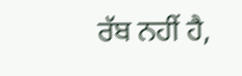ਰੱਬ ਨਹੀਂ ਹੈ,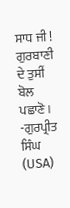ਸਾਧ ਜੀ !
ਗੁਰਬਾਣੀ ਦੇ ਤੁਸੀਂ ਬੋਲ ਪਛਾਣੋ।
-ਗੁਰਪ੍ਰੀਤ ਸਿੰਘ (USA)